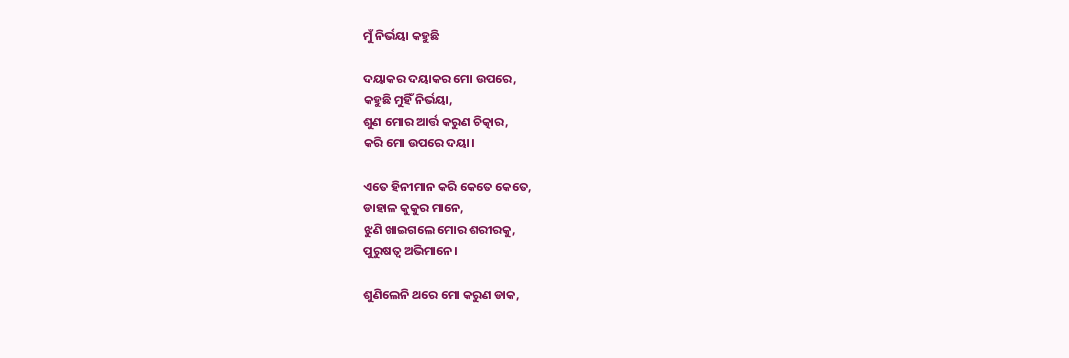ମୁଁ ନିର୍ଭୟା କହୁଛି

ଦୟାକର ଦୟାକର ମୋ ଉପରେ,
କହୁଛି ମୁହିଁ ନିର୍ଭୟା,
ଶୁଣ ମୋର ଆର୍ତ୍ତ କରୁଣ ଚିତ୍କାର,
କରି ମୋ ଉପରେ ଦୟା।

ଏତେ ହିନୀମାନ କରି କେତେ କେତେ,
ଡାହାଳ କୁକୁର ମାନେ,
ଝୁଣି ଖାଇଗଲେ ମୋର ଶରୀରକୁ,
ପୁରୁଷତ୍ବ ଅଭିମାନେ।

ଶୁଣିଲେନି ଥରେ ମୋ କରୁଣ ଡାକ,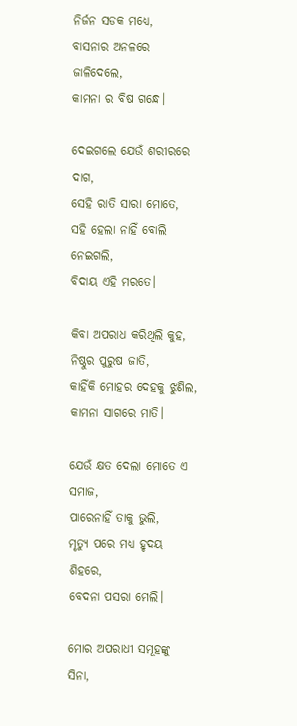ନିର୍ଜନ ସଡକ ମଧ୍ୟେ,
ବାସନାର ଅନଳରେ ଜାଳିଦେଲେ,
କାମନା ର ବିଷ ଗନ୍ଧେ।

ଦେଇଗଲେ ଯେଉଁ ଶରୀରରେ ଦାଗ,
ସେହି ରାତି ସାରା ମୋତେ,
ସହି ହେଲା ନାହିଁ ବୋଲି ନେଇଗଲି,
ବିଦାୟ ଏହି ମରତେ।

କିବା ଅପରାଧ କରିଥିଲି କୁହ,
ନିଷ୍ଠୁର ପୁରୁଷ ଜାତି,
କାହିଁକି ମୋହର ଦେହକୁ ଝୁଣିଲ,
କାମନା ସାଗରେ ମାତି।

ଯେଉଁ କ୍ଷତ ଦେଲା ମୋତେ ଏ ସମାଜ,
ପାରେନାହିଁ ତାକୁ ଭୁଲି,
ମୃତ୍ୟୁ ପରେ ମଧ୍ୟ ହୃଦୟ ଶିହରେ,
ବେଦନା ପସରା ମେଲି।

ମୋର ଅପରାଧୀ ସମୂହଙ୍କୁ ସିନା,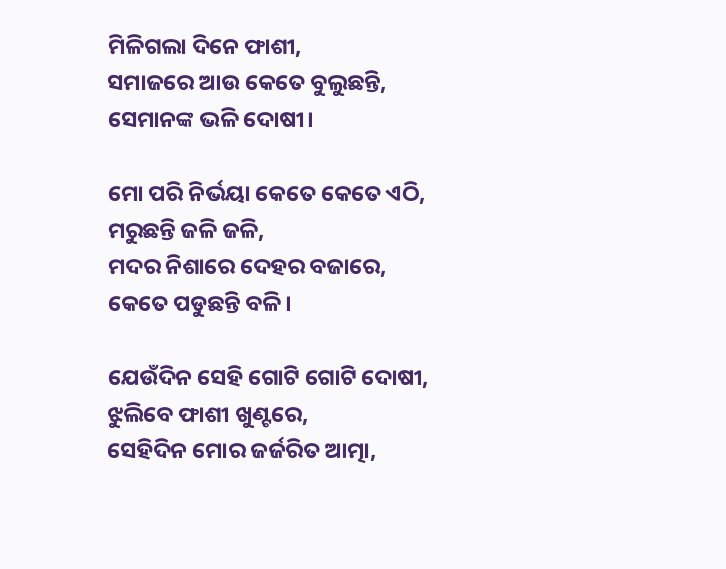ମିଳିଗଲା ଦିନେ ଫାଶୀ,
ସମାଜରେ ଆଉ କେତେ ବୁଲୁଛନ୍ତି,
ସେମାନଙ୍କ ଭଳି ଦୋଷୀ।

ମୋ ପରି ନିର୍ଭୟା କେତେ କେତେ ଏଠି,
ମରୁଛନ୍ତି ଜଳି ଜଳି,
ମଦର ନିଶାରେ ଦେହର ବଜାରେ,
କେତେ ପଡୁଛନ୍ତି ବଳି।

ଯେଉଁଦିନ ସେହି ଗୋଟି ଗୋଟି ଦୋଷୀ,
ଝୁଲିବେ ଫାଶୀ ଖୁଣ୍ଟରେ,
ସେହିଦିନ ମୋର ଜର୍ଜରିତ ଆତ୍ମା,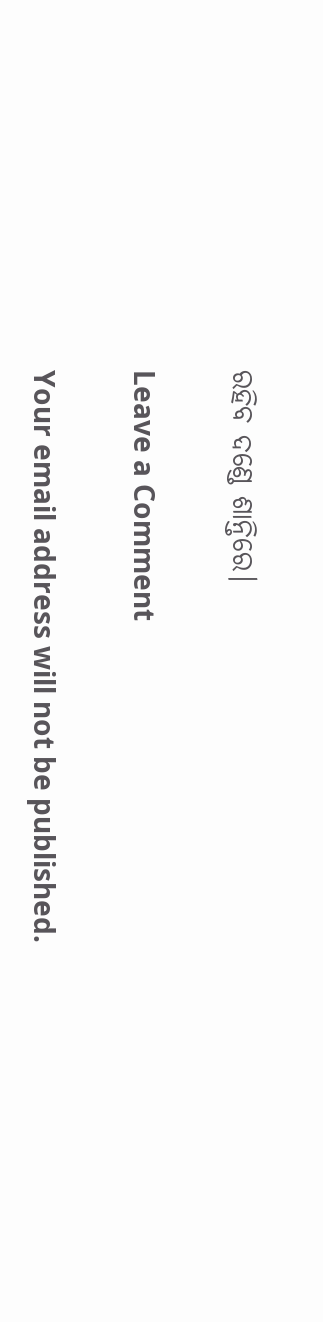ରହିବ ଦଣ୍ଡେ ଶାନ୍ତିରେ।

Leave a Comment

Your email address will not be published.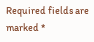Required fields are marked *